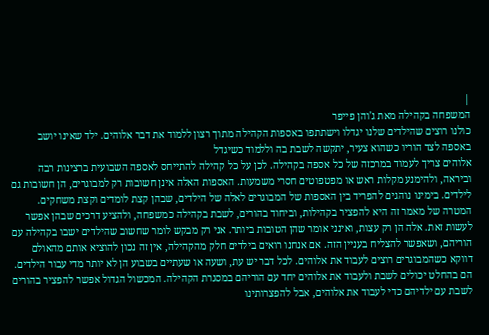|
המשפחה בקהילה מאת ג'והן פייפר
כולנו רוצים שהילדים שלנו יגדלו וישתתפו באספות הקהילה מתוך רצון ללמוד את דבר אלוהים. ילד שאינו יושב באספה לצד הוריו כשהוא צעיר, יתקשה לשבת בה וללמוד כשיגדל
אלוהים צריך לעמוד במרכזה של כל אספה בקהילה. לכן על כל קהילה להתייחס לאספה השבועית ברצינות רבה וביראה, ולהימנע מקלות ראש או מפטפוטים חסרי משמעות. האספות האלה אינן חשובות רק למבוגרים, הן חשובות גם לילדים. בימינו נוהגים להפריד בין האספות של המבוגרים לאלה של הילדים, שבהן קצת לומדים וקצת משחקים. המטרה של מאמר זה היא להפציר בקהילות, וביחוד בהורים, לשבת בקהילה כמשפחה, ולהציע דרכים שבהן אפשר לעשות זאת. אלה הן רק עצות, ואינני אומר שהן הטובות ביותר. אני רק מבקש לומר שחשוב שהילדים ישבו בקהילה עם הוריהם, ושאפשר להצליח בעניין הזה. אם אנחנו רואים בילדים חלק מהקהילה, אין זה נכון להוציא אותם מהאולם דווקא כשהמבוגרים רוצים לעבוד את אלוהים. לכל דבר יש עת, ושעה או שעתיים בשבוע הן לא יותר מדי עבור הילדים. הם בהחלט יכולים לשבת ולעבוד את אלוהים יחד עם הוריהם במסגרת הקהילה. המכשול הגדול אפשר להפציר בהורים לשבת עם ילדיהם כדי לעבוד את אלוהים, אבל להפצרותינו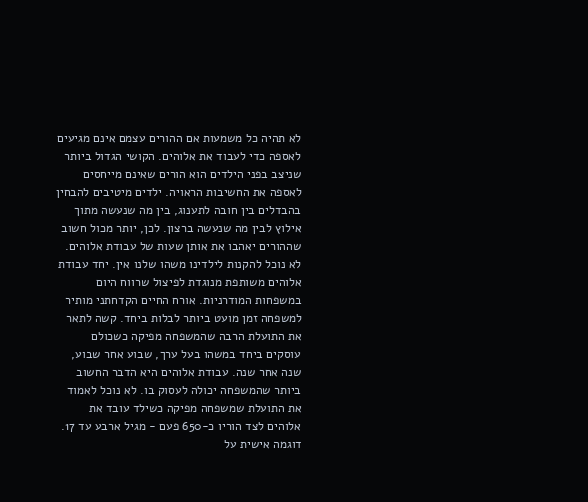לא תהיה כל משמעות אם ההורים עצמם אינם מגיעים לאספה כדי לעבוד את אלוהים. הקושי הגדול ביותר שניצב בפני הילדים הוא הורים שאינם מייחסים לאספה את החשיבות הראויה. ילדים מיטיבים להבחין בהבדלים בין חובה לתענוג, בין מה שנעשה מתוך אילוץ לבין מה שנעשה ברצון. לכן, יותר מכול חשוב שההורים יאהבו את אותן שעות של עבודת אלוהים. לא נוכל להקנות לילדינו משהו שלנו אין. יחד עבודת אלוהים משותפת מנוגדת לפיצול שרווח היום במשפחות המודרניות. אורח החיים הקדחתני מותיר למשפחה זמן מועט ביותר לבלות ביחד. קשה לתאר את התועלת הרבה שהמשפחה מפיקה כשכולם עוסקים ביחד במשהו בעל ערך, שבוע אחר שבוע, שנה אחר שנה. עבודת אלוהים היא הדבר החשוב ביותר שהמשפחה יכולה לעסוק בו. לא נוכל לאמוד את התועלת שמשפחה מפיקה כשילד עובד את אלוהים לצד הוריו כ-650 פעם - מגיל ארבע עד 17. דוגמה אישית על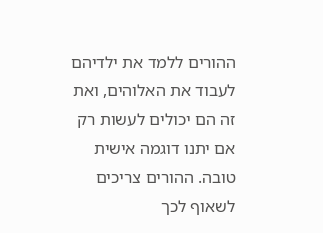ההורים ללמד את ילדיהם לעבוד את האלוהים, ואת זה הם יכולים לעשות רק אם יתנו דוגמה אישית טובה. ההורים צריכים לשאוף לכך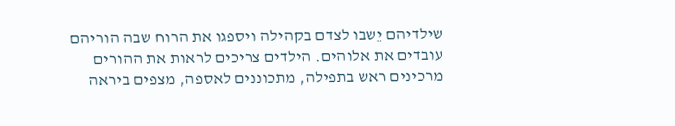שילדיהם יֵשבו לצדם בקהילה ויספגו את הרוח שבה הוריהם עובדים את אלוהים. הילדים צריכים לראות את ההורים מרכינים ראש בתפילה, מתכוננים לאספה, מצפים ביראה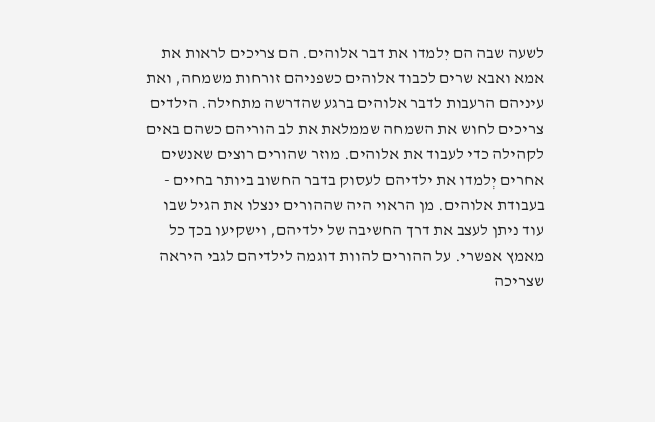לשעה שבה הם יִלמדו את דבר אלוהים. הם צריכים לראות את אמא ואבא שרים לכבוד אלוהים כשפניהם זורחות משמחה, ואת עיניהם הרעבות לדבר אלוהים ברגע שהדרשה מתחילה. הילדים צריכים לחוש את השמחה שממלאת את לב הוריהם כשהם באים לקהילה כדי לעבוד את אלוהים. מוזר שהורים רוצים שאנשים אחרים יְלמדו את ילדיהם לעסוק בדבר החשוב ביותר בחיים - בעבודת אלוהים. מן הראוי היה שההורים ינצלו את הגיל שבו עוד ניתן לעצב את דרך החשיבה של ילדיהם, וישקיעו בכך כל מאמץ אפשרי. על ההורים להוות דוגמה לילדיהם לגבי היראה שצריכה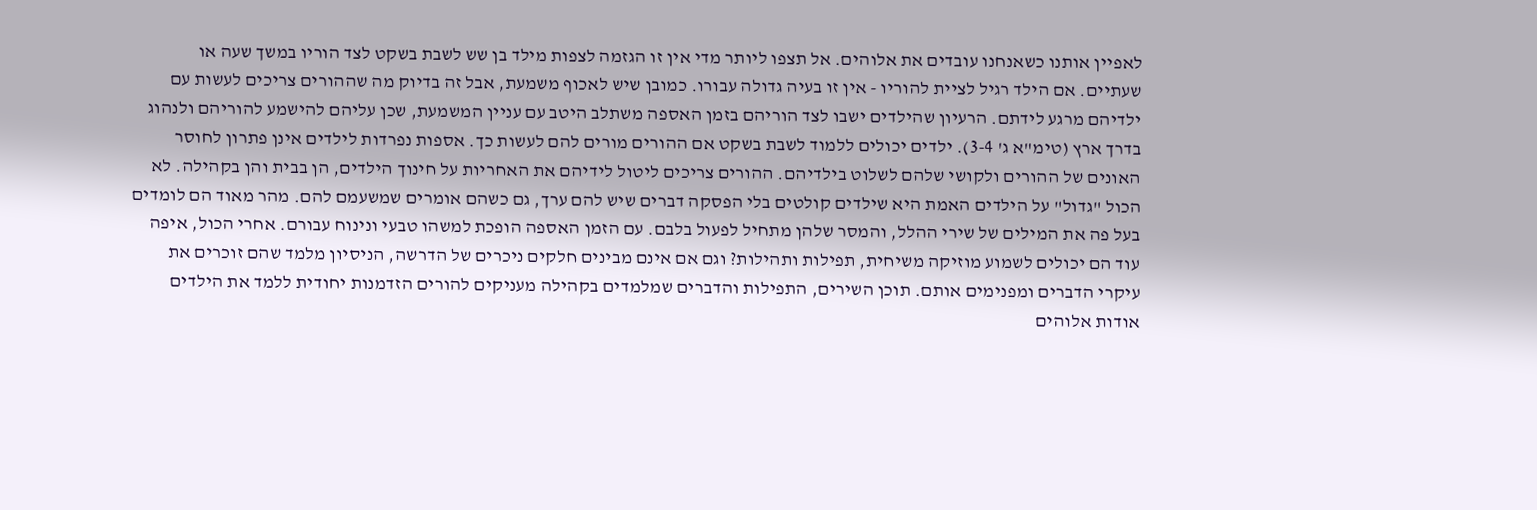לאפיין אותנו כשאנחנו עובדים את אלוהים. אל תצפו ליותר מדי אין זו הגזמה לצפות מילד בן שש לשבת בשקט לצד הוריו במשך שעה או שעתיים. אם הילד רגיל לציית להוריו - אין זו בעיה גדולה עבורו. כמובן שיש לאכוף משמעת, אבל זה בדיוק מה שההורים צריכים לעשות עם ילדיהם מרגע לידתם. הרעיון שהילדים ישבו לצד הוריהם בזמן האספה משתלב היטב עם עניין המשמעת, שכן עליהם להישמע להוריהם ולנהוג בדרך ארץ (טימ"א ג' 3-4). ילדים יכולים ללמוד לשבת בשקט אם ההורים מורים להם לעשות כך. אספות נפרדות לילדים אינן פתרון לחוסר האונים של ההורים ולקושי שלהם לשלוט בילדיהם. ההורים צריכים ליטול לידיהם את האחריות על חינוך הילדים, הן בבית והן בקהילה. לא הכול "גדול" על הילדים האמת היא שילדים קולטים בלי הפסקה דברים שיש להם ערך, גם כשהם אומרים שמשעמם להם. מהר מאוד הם לומדים בעל פה את המילים של שירי ההלל, והמסר שלהן מתחיל לפעול בלבם. עם הזמן האספה הופכת למשהו טבעי ונינוח עבורם. אחרי הכול, איפה עוד הם יכולים לשמוע מוזיקה משיחית, תפילות ותהילות? וגם אם אינם מבינים חלקים ניכרים של הדרשה, הניסיון מלמד שהם זוכרים את עיקרי הדברים ומפנימים אותם. תוכן השירים, התפילות והדברים שמלמדים בקהילה מעניקים להורים הזדמנות יחודית ללמד את הילדים אודות אלוהים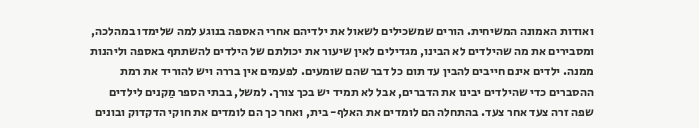ואודות האמונה המשיחית. הורים שמשכילים לשאול את ילדיהם אחרי האספה בנוגע למה שלימדו במהלכה, ומסבירים את מה שהילדים לא הבינו, מגדילים לאין שיעור את יכולתם של הילדים להשתתף באספה וליהנות ממנה. ילדים אינם חייבים להבין עד תום כל דבר שהם שומעים. לפעמים אין בררה ויש להוריד את רמת ההסברים כדי שהילדים יבינו את הדברים, אבל לא תמיד יש בכך צורך. למשל, בבתי הספר מַקנים לילדים שפה זרה צעד אחר צעד. בהתחלה הם לומדים את האלף- בית, ואחר כך הם לומדים את חוקי הדקדוק ובונים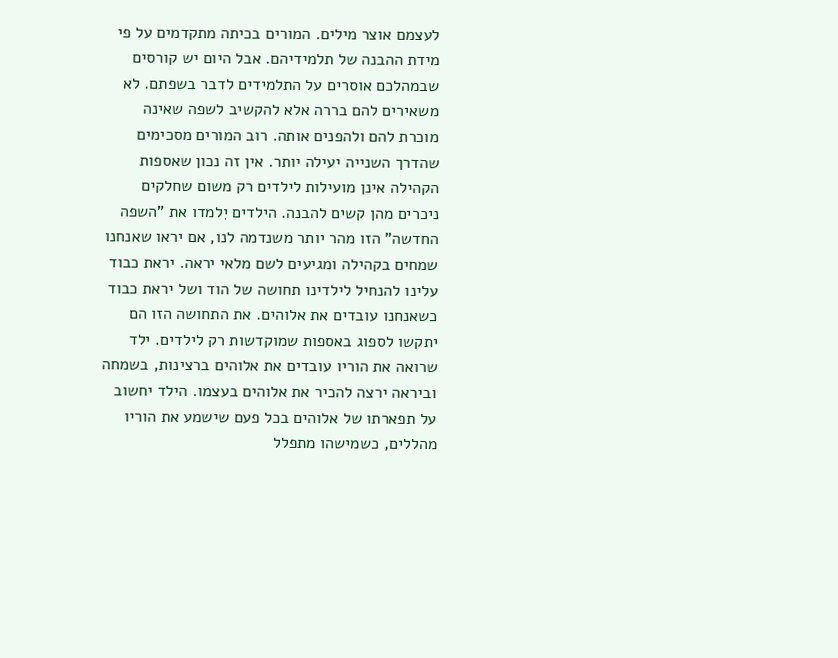לעצמם אוצר מילים. המורים בכיתה מתקדמים על פי מידת ההבנה של תלמידיהם. אבל היום יש קורסים שבמהלכם אוסרים על התלמידים לדבר בשפתם. לא משאירים להם בררה אלא להקשיב לשפה שאינה מוכרת להם ולהפנים אותה. רוב המורים מסכימים שהדרך השנייה יעילה יותר. אין זה נכון שאספות הקהילה אינן מועילות לילדים רק משום שחלקים ניכרים מהן קשים להבנה. הילדים יִלמדו את "השפה החדשה" הזו מהר יותר משנדמה לנו, אם יראו שאנחנו שמחים בקהילה ומגיעים לשם מלאי יראה. יראת כבוד עלינו להנחיל לילדינו תחושה של הוד ושל יראת כבוד כשאנחנו עובדים את אלוהים. את התחושה הזו הם יתקשו לספוג באספות שמוקדשות רק לילדים. ילד שרואה את הוריו עובדים את אלוהים ברצינות, בשמחה וביראה ירצה להכיר את אלוהים בעצמו. הילד יחשוב על תפארתו של אלוהים בכל פעם שישמע את הוריו מהללים, כשמישהו מתפלל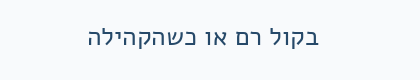בקול רם או כשהקהילה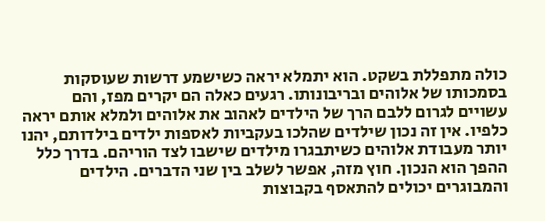כולה מתפללת בשקט. הוא יתמלא יראה כשישמע דרשות שעוסקות בסמכותו של אלוהים ובריבונותו. רגעים כאלה הם יקרים מפז, והם עשויים לגרום ללבם הרך של הילדים לאהוב את אלוהים ולמלא אותם יראה כלפיו. אין זה נכון שילדים שהלכו בעקביות לאספות ילדים בילדותם, יהנו יותר מעבודת אלוהים כשיתבגרו מילדים שישבו לצד הוריהם. בדרך כלל ההפך הוא הנכון. חוץ מזה, אפשר לשלב בין שני הדברים. הילדים והמבוגרים יכולים להתאסף בקבוצות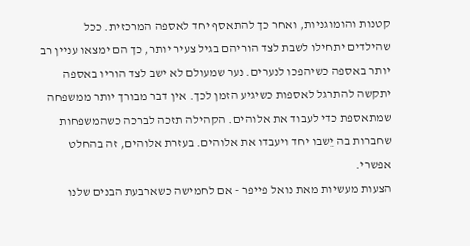קטנות והומוגניות, ואחר כך להתאסף יחד לאספה המרכזית. ככל שהילדים יתחילו לשבת לצד הוריהם בגיל צעיר יותר, כך הם ימצאו עניין רב יותר באספה כשיהפכו לנערים. נער שמעולם לא ישב לצד הוריו באספה יתקשה להתרגל לאספות כשיגיע הזמן לכך. אין דבר מבורך יותר ממשפחה שמתאספת כדי לעבוד את אלוהים. הקהילה תזכה לברכה כשהמשפחות שחברות בה יֵשבו יחד ויעבדו את אלוהים. בעזרת אלוהים, זה בהחלט אפשרי.
הצעות מעשיות מאת נואל פייפר - אם לחמישה כשארבעת הבנים שלנו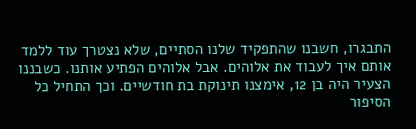התבגרו, חשבנו שהתפקיד שלנו הסתיים, שלא נצטרך עוד ללמד אותם איך לעבוד את אלוהים. אבל אלוהים הפתיע אותנו. כשבננו הצעיר היה בן 12, אימצנו תינוקת בת חודשיים. וכך התחיל כל הסיפור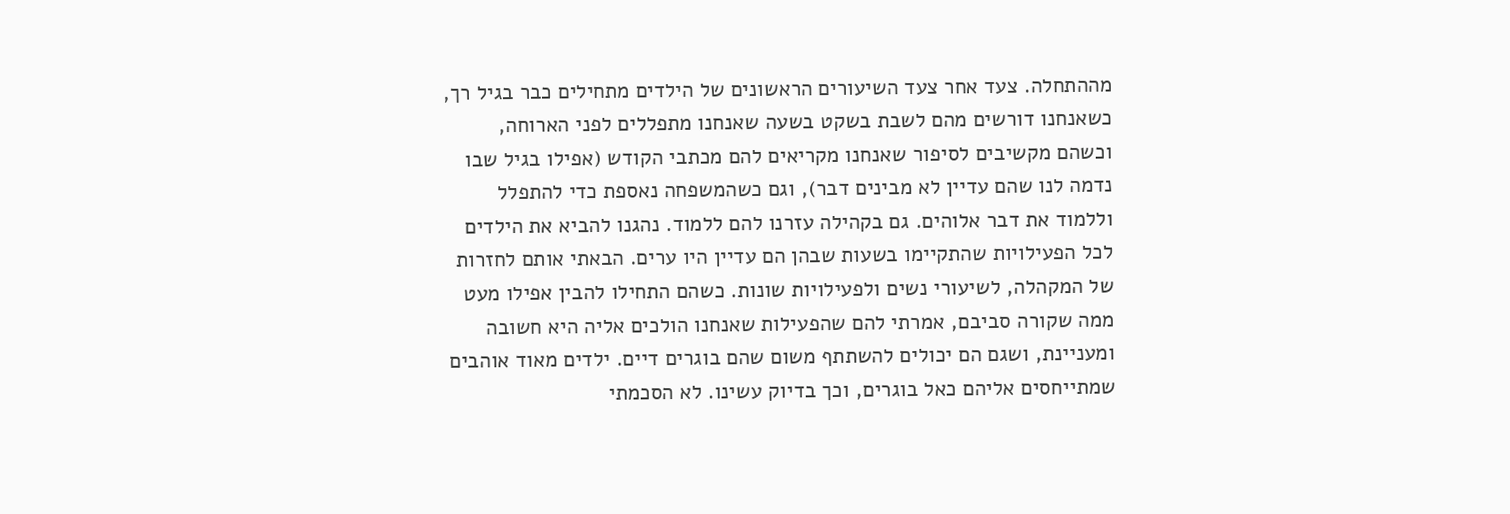מההתחלה. צעד אחר צעד השיעורים הראשונים של הילדים מתחילים כבר בגיל רך, כשאנחנו דורשים מהם לשבת בשקט בשעה שאנחנו מתפללים לפני הארוחה, וכשהם מקשיבים לסיפור שאנחנו מקריאים להם מכתבי הקודש (אפילו בגיל שבו נדמה לנו שהם עדיין לא מבינים דבר), וגם כשהמשפחה נאספת כדי להתפלל וללמוד את דבר אלוהים. גם בקהילה עזרנו להם ללמוד. נהגנו להביא את הילדים לכל הפעילויות שהתקיימו בשעות שבהן הם עדיין היו ערים. הבאתי אותם לחזרות של המקהלה, לשיעורי נשים ולפעילויות שונות. כשהם התחילו להבין אפילו מעט ממה שקורה סביבם, אמרתי להם שהפעילות שאנחנו הולכים אליה היא חשובה ומעניינת, ושגם הם יכולים להשתתף משום שהם בוגרים דיים. ילדים מאוד אוהבים שמתייחסים אליהם כאל בוגרים, וכך בדיוק עשינו. לא הסכמתי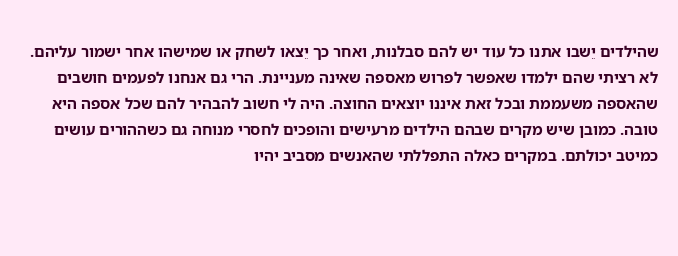שהילדים יֵשבו אתנו כל עוד יש להם סבלנות, ואחר כך יֵצאו לשחק או שמישהו אחר ישמור עליהם. לא רציתי שהם ילמדו שאפשר לפרוש מאספה שאינה מעניינת. הרי גם אנחנו לפעמים חושבים שהאספה משעממת ובכל זאת איננו יוצאים החוצה. היה לי חשוב להבהיר להם שכל אספה היא טובה. כמובן שיש מקרים שבהם הילדים מרעישים והופכים לחסרי מנוחה גם כשההורים עושים כמיטב יכולתם. במקרים כאלה התפללתי שהאנשים מסביב יהיו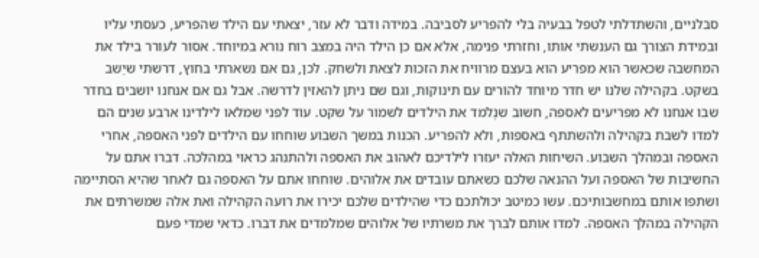סבלניים, והשתדלתי לטפל בבעיה בלי להפריע לסביבה. במידה ודבר לא עזר, יצאתי עם הילד שהפריע, כעסתי עליו ובמידת הצורך גם הענשתי אותו, וחזרתי פנימה, אלא אם כן הילד היה במצב רוח נורא במיוחד. אסור לעורר בילד את המחשבה שכאשר הוא מפריע הוא בעצם מרוויח את הזכות לצאת ולשחק. לכן, גם אם נשארתי בחוץ, דרשתי שיֵשב בשקט. בקהילה שלנו יש חדר מיוחד להורים עם תינוקות, וגם שם ניתן להאזין לדרשה. אבל גם אם אנחנו יושבים בחדר שבו אנחנו לא מפריעים לאספה, חשוב שנְלמד את הילדים לשמור על שקט. עוד לפני שמלאו לילדינו ארבע שנים הם למדו לשבת בקהילה ולהשתתף באספות, ולא להפריע. הכנות במשך השבוע שוחחו עם הילדים לפני האספה, אחרי האספה ובמהלך השבוע. השיחות האלה יעזרו לילדיכם לאהוב את האספה ולהתנהג כראוי במהלכה. דברו אתם על החשיבות של האספה ועל ההנאה שלכם כשאתם עובדים את אלוהים. שוחחו אתם על האספה גם לאחר שהיא הסתיימה ושתפו אותם במחשבותיכם. עשו כמיטב יכולתכם כדי שהילדים שלכם יכירו את רועה הקהילה ואת אלה שמשרתים את הקהילה במהלך האספה. למדו אותם לברך את משרתיו של אלוהים שמלמדים את דברו. כדאי שמדי פעם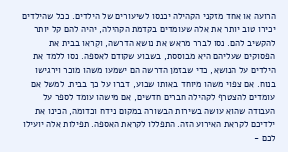הרועה או אחד מזקני הקהילה יכנסו לשיעורים של הילדים. ככל שהילדים יכירו טוב יותר את אלה שעומדים בקדמת הקהילה, יהיה להם קל יותר להקשיב להם. נסו לברר מראש את נושא הדרשה, וקִראו בבית את הפסוקים שעליהם היא מבוססת, בשבוע שקודם לאספה. נסו ללמד את הילדים על הנושא, כדי שבזמן הדרשה הם ישמעו משהו מוכר וירגישו בנוח. אם צפוי משהו מיוחד באותו שבוע, דברו על כך בבית. למשל אם עומדים להצטרף לקהילה חברים חדשים, אם מישהו עומד לספר על העבודה שהוא עושה בשירות הבשורה במקום נידח וכדומה, הכינו את ילדיכם לקראת האירוע הזה. התפללו לקראת האספה. תפילות אלה יועילו לכם -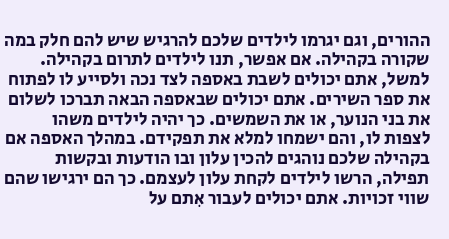ההורים, וגם יגרמו לילדים שלכם להרגיש שיש להם חלק במה שקורה בקהילה. אם אפשר, תנו לילדים לתרום בקהילה. למשל, אתם יכולים לשבת באספה לצד נכה ולסייע לו לפתוח את ספר השירים. אתם יכולים שבאספה הבאה תברכו לשלום את בני הנוער, או את השמשים. כך יהיה לילדים משהו לצפות לו, והם ישמחו למלא את תפקידם. במהלך האספה אם בקהילה שלכם נוהגים להכין עלון ובו הודעות ובקשות תפילה, הרשו לילדים לקחת עלון לעצמם. כך הם ירגישו שהם שווי זכויות. אתם יכולים לעבור אִתם על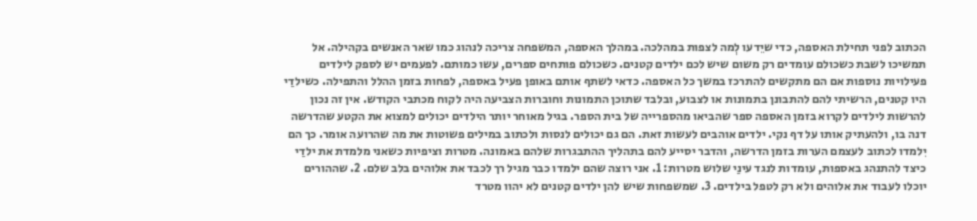הכתוב לפני תחילת האספה, כדי שיֵדעו לְמה לצפות במהלכה. במהלך האספה, המשפחה צריכה לנהוג כמו שאר האנשים בקהילה. אל תמשיכו לשבת כשכולם עומדים רק משום שיש לכם ילדים קטנים. כשכולם פותחים ספרים, עשו כמותם. לפעמים יש לספק לילדים פעילויות נוספות אם הם מתקשים להתרכז במשך כל האספה. כדאי לשתף אותם באופן פעיל באספה, לפחות בזמן ההלל והתפילה. כשילדַי היו קטנים, הרשיתי להם להתבונן בתמונות או לצבוע, ובלבד שתוכן התמונות וחוברות הצביעה היה לקוח מכתבי הקודש. אין זה נכון להרשות לילדים לקרוא בזמן האספה ספר שהביאו מהספרייה של בית הספר. בגיל מאוחר יותר הילדים יכולים למצוא את הקטע שהדרשה דנה בו, ולהעתיק אותו על דף נקי. ילדים אוהבים לעשות זאת. הם גם יכולים לנסות ולכתוב במילים פשוטות את מה שהרועה אומר. כך הם יִלמדו לכתוב לעצמם הערות בזמן הדרשה, והדבר יסייע להם בתהליך ההתבגרות שלהם באמונה. מטרות וציפיות כשאני מלמדת את ילדַי כיצד להתנהג באספות, עומדות לנגד עינַי שלוש מטרות: 1. אני רוצה שהם ילמדו כבר מגיל רך לכבד את אלוהים בלב שלם. 2. שההורים יוכלו לעבוד את אלוהים ולא רק לטפל בילדים. 3. שמשפחות שיש להן ילדים קטנים לא יהוו מטרד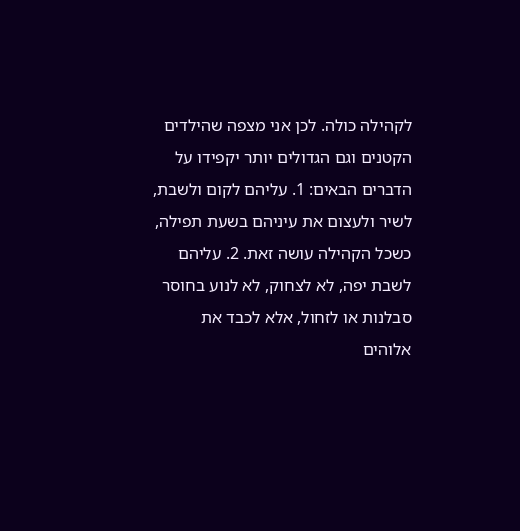לקהילה כולה. לכן אני מצפה שהילדים הקטנים וגם הגדולים יותר יקפידו על הדברים הבאים: 1. עליהם לקום ולשבת, לשיר ולעצום את עיניהם בשעת תפילה, כשכל הקהילה עושה זאת. 2. עליהם לשבת יפה, לא לצחוק, לא לנוע בחוסר סבלנות או לזחול, אלא לכבד את אלוהים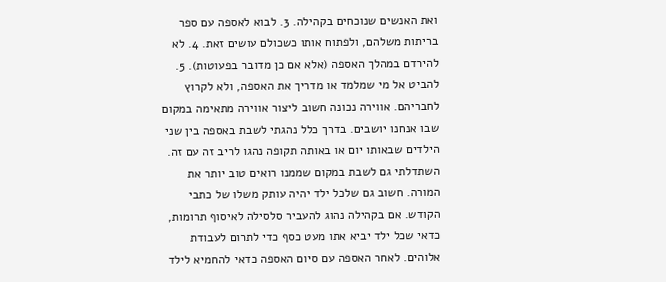ואת האנשים שנוכחים בקהילה. 3. לבוא לאספה עם ספר בריתות משלהם, ולפתוח אותו כשכולם עושים זאת. 4. לא להירדם במהלך האספה (אלא אם כן מדובר בפעוטות). 5. להביט אל מי שמלמד או מדריך את האספה, ולא לקרוץ לחבריהם. אווירה נכונה חשוב ליצור אווירה מתאימה במקום שבו אנחנו יושבים. בדרך כלל נהגתי לשבת באספה בין שני הילדים שבאותו יום או באותה תקופה נהגו לריב זה עם זה. השתדלתי גם לשבת במקום שממנו רואים טוב יותר את המורה. חשוב גם שלכל ילד יהיה עותק משלו של כתבי הקודש. אם בקהילה נהוג להעביר סלסילה לאיסוף תרומות, כדאי שכל ילד יביא אתו מעט כסף כדי לתרום לעבודת אלוהים. לאחר האספה עם סיום האספה כדאי להחמיא לילד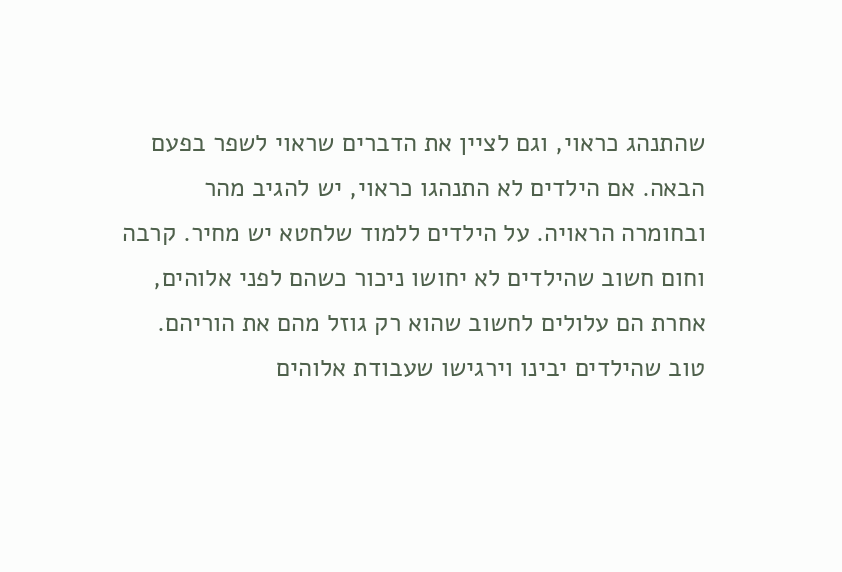שהתנהג כראוי, וגם לציין את הדברים שראוי לשפר בפעם הבאה. אם הילדים לא התנהגו כראוי, יש להגיב מהר ובחומרה הראויה. על הילדים ללמוד שלחטא יש מחיר. קרבה וחום חשוב שהילדים לא יחושו ניכור כשהם לפני אלוהים, אחרת הם עלולים לחשוב שהוא רק גוזל מהם את הוריהם. טוב שהילדים יבינו וירגישו שעבודת אלוהים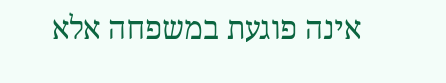אינה פוגעת במשפחה אלא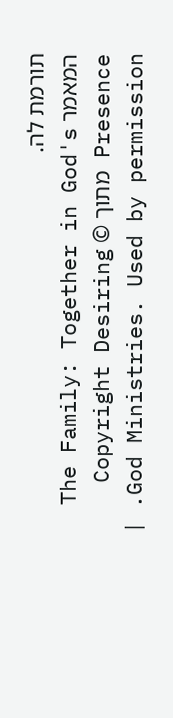תורמת לה.
המאמר The Family: Together in God's Presence מתוך © Copyright Desiring God Ministries. Used by permission. |